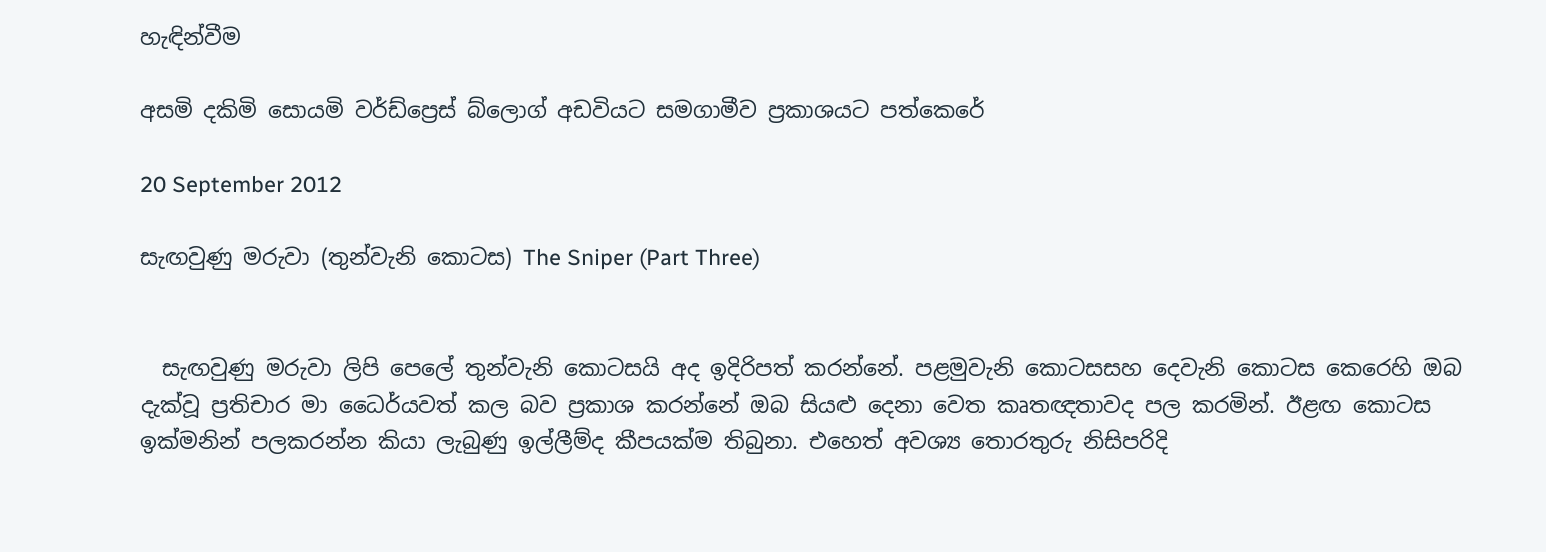හැඳින්වීම

අසමි දකිමි සොයමි වර්ඩ්ප්‍රෙස් බ්ලොග් අඩවියට සමගාමීව ප්‍රකාශයට පත්කෙරේ

20 September 2012

සැඟවුණු මරුවා (තුන්වැනි කොටස) The Sniper (Part Three)


  සැඟවුණු මරුවා ලිපි පෙලේ තුන්වැනි කොටසයි අද ඉදිරිපත් කරන්නේ. පළමුවැනි කොටසසහ දෙවැනි කොටස කෙරෙහි ඔබ දැක්වූ ප්‍රතිචාර මා ධෛර්යවත් කල බව ප්‍රකාශ කරන්නේ ඔබ සියළු දෙනා වෙත කෘතඥතාවද පල කරමින්. ඊළඟ කොටස ඉක්මනින් පලකරන්න කියා ලැබුණු ඉල්ලීම්ද කීපයක්ම තිබුනා. එහෙත් අවශ්‍ය තොරතුරු නිසිපරිදි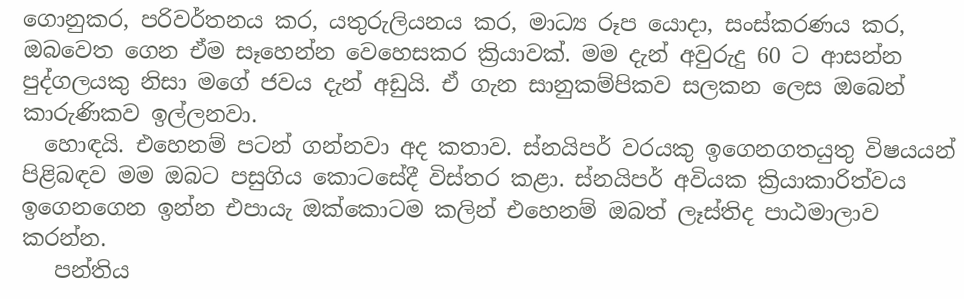ගොනුකර, පරිවර්තනය කර, යතුරුලියනය කර, මාධ්‍ය රූප යොදා, සංස්කරණය කර, ඔබවෙත ගෙන ඒම සෑහෙන්න වෙහෙසකර ක්‍රියාවක්. මම දැන් අවුරුදු 60 ට ආසන්න පුද්ගලයකු නිසා මගේ ජවය දැන් අඩුයි. ඒ ගැන සානුකම්පිකව සලකන ලෙස ඔබෙන් කාරුණිකව ඉල්ලනවා.
  හොඳයි. එහෙනම් පටන් ගන්නවා අද කතාව. ස්නයිපර් වරයකු ඉගෙනගතයුතු විෂයයන් පිළිබඳව මම ඔබට පසුගිය කොටසේදී විස්තර කළා. ස්නයිපර් අවියක ක්‍රියාකාරිත්වය ඉගෙනගෙන ඉන්න එපායැ ඔක්කොටම කලින් එහෙනම් ඔබත් ලෑස්තිද පාඨමාලාව කරන්න.
   පන්තිය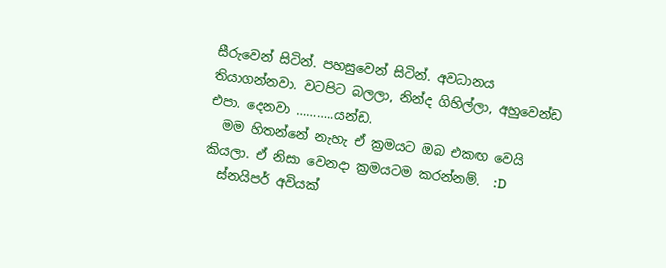සීරුවෙන් සිටින්. පහසුවෙන් සිටින්. අවධානය තියාගන්නවා. වටපිට බලලා, නින්ද ගිහිල්ලා, අහුවෙන්ඩ එපා. දෙනවා ………..යන්ඩ.
  මම හිතන්නේ නැහැ ඒ ක්‍රමයට ඔබ එකඟ වෙයි කියලා. ඒ නිසා වෙනදා ක්‍රමයටම කරන්නම්.  :D
  ස්නයිපර් අවියක්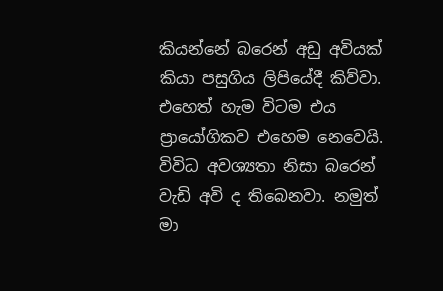කියන්නේ බරෙන් අඩු අවියක් කියා පසුගිය ලිපියේදී කිව්වා. එහෙත් හැම විටම එය ප්‍රායෝගිකව එහෙම නෙවෙයි. විවිධ අවශ්‍යතා නිසා බරෙන් වැඩි අවි ද තිබෙනවා. නමුත් මා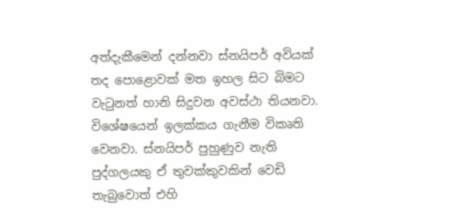අත්දැකීමෙන් දන්නවා ස්නයිපර් අවියක් තද පොළොවක් මත ඉහල සිට බිමට වැටුනත් හානි සිදුවන අවස්ථා තියනවා. විශේෂයෙන් ඉලක්කය ගැනීම විකෘති වෙනවා. ස්නයිපර් පුහුණුව නැති පුද්ගලයකු ඒ තුවක්කුවකින් වෙඩි තැබුවොත් එහි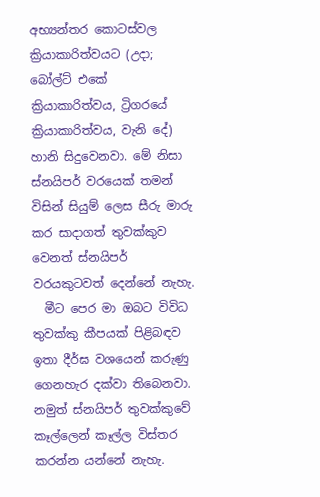අභ්‍යන්තර කොටස්වල ක්‍රියාකාරිත්වයට (උදා; බෝල්ට් එකේ ක්‍රියාකාරිත්වය, ට්‍රිගරයේ ක්‍රියාකාරිත්වය, වැනි දේ) හානි සිදුවෙනවා. මේ නිසා ස්නයිපර් වරයෙක් තමන් විසින් සියුම් ලෙස සීරු මාරු කර සාදාගත් තුවක්කුව වෙනත් ස්නයිපර් වරයකුටවත් දෙන්නේ නැහැ.
  මීට පෙර මා ඔබට විවිධ තුවක්කු කීපයක් පිළිබඳව ඉතා දීර්ඝ වශයෙන් කරුණු ගෙනහැර දක්වා තිබෙනවා. නමුත් ස්නයිපර් තුවක්කුවේ කෑල්ලෙන් කෑල්ල විස්තර කරන්න යන්නේ නැහැ.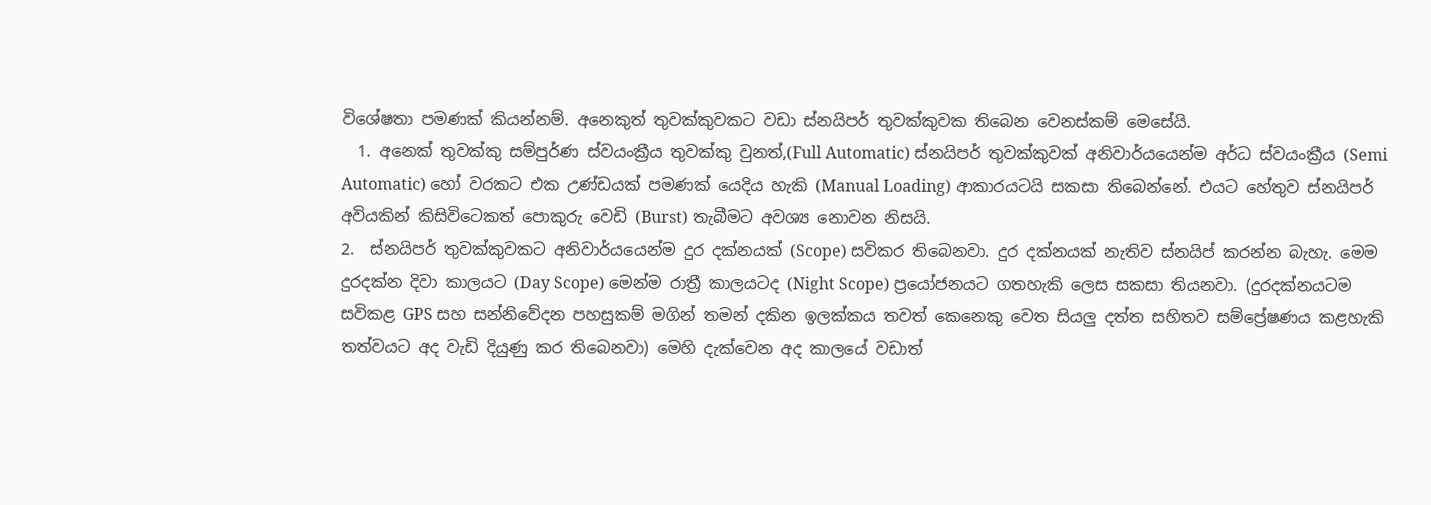විශේෂතා පමණක් කියන්නම්. අනෙකුත් තුවක්කුවකට වඩා ස්නයිපර් තුවක්කුවක තිබෙන වෙනස්කම් මෙසේයි.
  1. අනෙක් තුවක්කු සම්පුර්ණ ස්වයංක්‍රීය තුවක්කු වුනත්,(Full Automatic) ස්නයිපර් තුවක්කුවක් අනිවාර්යයෙන්ම අර්ධ ස්වයංක්‍රීය (Semi Automatic) හෝ වරකට එක උණ්ඩයක් පමණක් යෙදිය හැකි (Manual Loading) ආකාරයටයි සකසා තිබෙන්නේ. එයට හේතුව ස්නයිපර් අවියකින් කිසිවිටෙකත් පොකුරු වෙඩි (Burst) තැබීමට අවශ්‍ය නොවන නිසයි.
2.  ස්නයිපර් තුවක්කුවකට අනිවාර්යයෙන්ම දුර දක්නයක් (Scope) සවිකර තිබෙනවා. දුර දක්නයක් නැතිව ස්නයිප් කරන්න බැහැ. මෙම දුරදක්න දිවා කාලයට (Day Scope) මෙන්ම රාත්‍රී කාලයටද (Night Scope) ප්‍රයෝජනයට ගතහැකි ලෙස සකසා තියනවා. (දුරදක්නයටම සවිකළ GPS සහ සන්නිවේදන පහසුකම් මගින් තමන් දකින ඉලක්කය තවත් කෙනෙකු වෙත සියලු දත්ත සහිතව සම්ප්‍රේෂණය කළහැකි තත්වයට අද වැඩි දියුණු කර තිබෙනවා) මෙහි දැක්වෙන අද කාලයේ වඩාත්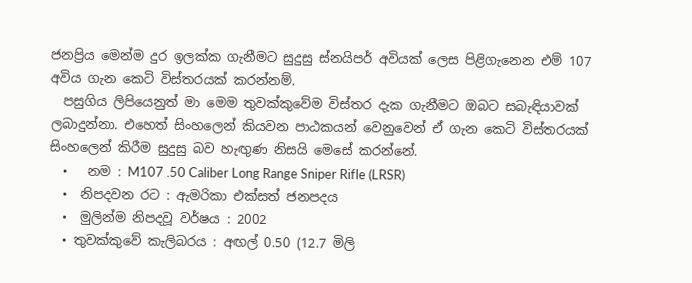ජනප්‍රිය මෙන්ම දුර ඉලක්ක ගැනීමට සුදුසු ස්නයිපර් අවියක් ලෙස පිළිගැනෙන එම් 107 අවිය ගැන කෙටි විස්තරයක් කරන්නම්.
  පසුගිය ලිපියෙනුත් මා මෙම තුවක්කුවේම විස්තර දැක ගැනීමට ඔබට සබැඳියාවක් ලබාදුන්නා. එහෙත් සිංහලෙන් කියවන පාඨකයන් වෙනුවෙන් ඒ ගැන කෙටි විස්තරයක් සිංහලෙන් කිරීම සුදුසු බව හැඟුණ නිසයි මෙසේ කරන්නේ.
  •   නම : M107 .50 Caliber Long Range Sniper Rifle (LRSR)
  •  නිපදවන රට : ඇමරිකා එක්සත් ජනපදය
  •  මුලින්ම නිපදවූ වර්ෂය : 2002
  • තුවක්කුවේ කැලිබරය : අඟල් 0.50 (12.7 මිලි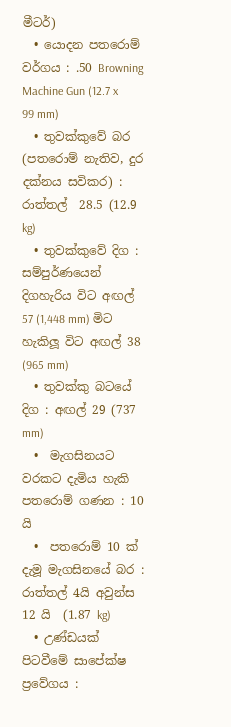මීටර්)
  • යොදන පතරොම් වර්ගය : .50 Browning Machine Gun (12.7 x 99 mm)
  • තුවක්කුවේ බර (පතරොම් නැතිව, දුර දක්නය සවිකර) : රාත්තල්  28.5 (12.9 kg)
  • තුවක්කුවේ දිග : සම්පුර්ණයෙන් දිගහැරිය විට අඟල් 57 (1,448 mm) මිට හැකිලූ විට අඟල් 38 (965 mm)
  • තුවක්කු බටයේ දිග : අඟල් 29 (737 mm)
  •  මැගසිනයට වරකට දැමිය හැකි පතරොම් ගණන : 10 යි
  •  පතරොම් 10 ක් දැමූ මැගසිනයේ බර : රාත්තල් 4යි අවුන්ස 12 යි  (1.87 kg)
  • උණ්ඩයක් පිටවීමේ සාපේක්ෂ ප්‍රවේගය :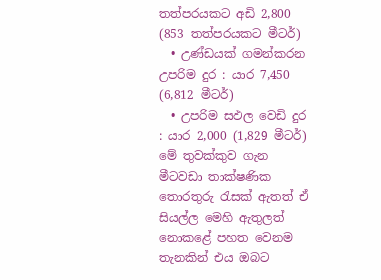තත්පරයකට අඩි 2,800  (853 තත්පරයකට මීටර්)
  • උණ්ඩයක් ගමන්කරන උපරිම දුර : යාර 7,450 (6,812 මීටර්)
  • උපරිම සඵල වෙඩි දුර : යාර 2,000 (1,829 මීටර්)
මේ තුවක්කුව ගැන මීටවඩා තාක්ෂණික තොරතුරු රැසක් ඇතත් ඒ සියල්ල මෙහි ඇතුලත් නොකළේ පහත වෙනම තැනකින් එය ඔබට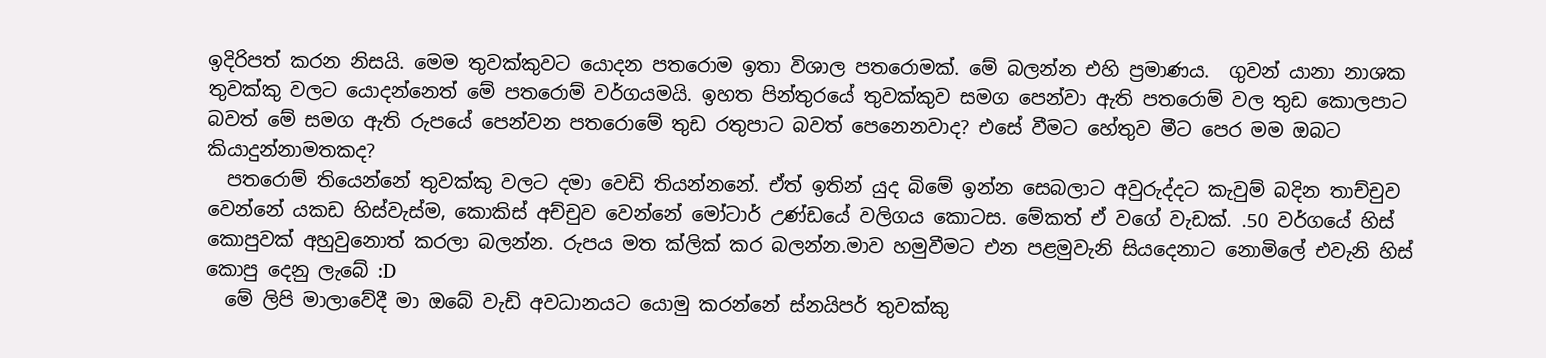ඉදිරිපත් කරන නිසයි. මෙම තුවක්කුවට යොදන පතරොම ඉතා විශාල පතරොමක්. මේ බලන්න එහි ප්‍රමාණය.  ගුවන් යානා නාශක තුවක්කු වලට යොදන්නෙත් මේ පතරොම් වර්ගයමයි. ඉහත පින්තුරයේ තුවක්කුව සමග පෙන්වා ඇති පතරොම් වල තුඩ කොලපාට බවත් මේ සමග ඇති රුපයේ පෙන්වන පතරොමේ තුඩ රතුපාට බවත් පෙනෙනවාද? එසේ වීමට හේතුව මීට පෙර මම ඔබට කියාදුන්නාමතකද?
  පතරොම් තියෙන්නේ තුවක්කු වලට දමා වෙඩි තියන්නනේ. ඒත් ඉතින් යුද බිමේ ඉන්න සෙබලාට අවුරුද්දට කැවුම් බදින තාච්චුව වෙන්නේ යකඩ හිස්වැස්ම, කොකිස් අච්චුව වෙන්නේ මෝටාර් උණ්ඩයේ වලිගය කොටස. මේකත් ඒ වගේ වැඩක්. .50 වර්ගයේ හිස් කොපුවක් අහුවුනොත් කරලා බලන්න. රුපය මත ක්ලික් කර බලන්න.මාව හමුවීමට එන පළමුවැනි සියදෙනාට නොමිලේ එවැනි හිස් කොපු දෙනු ලැබේ :D
  මේ ලිපි මාලාවේදී මා ඔබේ වැඩි අවධානයට යොමු කරන්නේ ස්නයිපර් තුවක්කු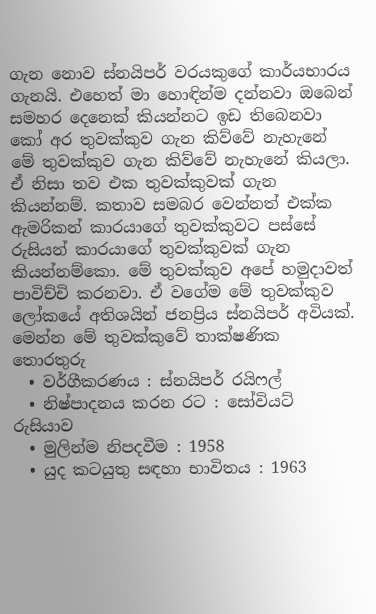ගැන නොව ස්නයිපර් වරයකුගේ කාර්යභාරය ගැනයි. එහෙත් මා හොඳින්ම දන්නවා ඔබෙන් සමහර දෙනෙක් කියන්නට ඉඩ තිබෙනවා කෝ අර තුවක්කුව ගැන කිව්වේ නැහැනේ මේ තුවක්කුව ගැන කිව්වේ නැහැනේ කියලා. ඒ නිසා තව එක තුවක්කුවක් ගැන කියන්නම්. කතාව සමබර වෙන්නත් එක්ක ඇමරිකන් කාරයාගේ තුවක්කුවට පස්සේ රුසියන් කාරයාගේ තුවක්කුවක් ගැන කියන්නම්කො. මේ තුවක්කුව අපේ හමුදාවත් පාවිච්චි කරනවා. ඒ වගේම මේ තුවක්කුව ලෝකයේ අතිශයින් ජනප්‍රිය ස්නයිපර් අවියක්.
මෙන්න මේ තුවක්කුවේ තාක්ෂණික තොරතුරු
  • වර්ගීකරණය : ස්නයිපර් රයිෆල්
  • නිෂ්පාදනය කරන රට : සෝවියට් රුසියාව
  • මුලින්ම නිපදවීම : 1958
  • යුද කටයුතු සඳහා භාවිතය : 1963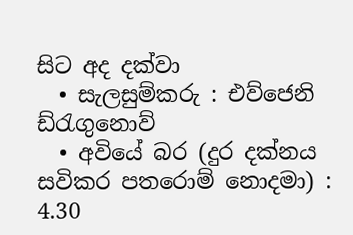සිට අද දක්වා
  • සැලසුම්කරු : එව්ජෙනි ඩ්රැගුනොව්
  • අවියේ බර (දුර දක්නය සවිකර පතරොම් නොදමා) : 4.30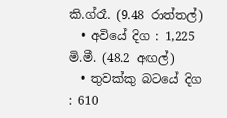කි.ග්රෑ. (9.48 රාත්තල්)
  • අවියේ දිග : 1,225 මි.මී. (48.2 අඟල්)
  • තුවක්කු බටයේ දිග : 610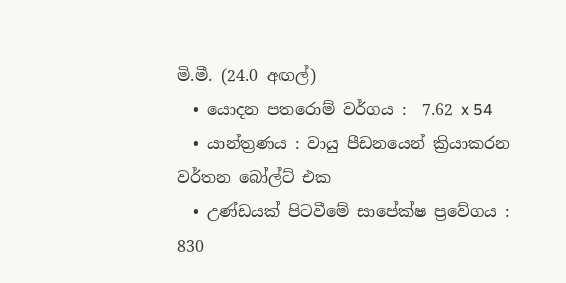මි.මී. (24.0 අඟල්)
  • යොදන පතරොම් වර්ගය :  7.62 x 54
  • යාන්ත්‍රණය : වායු පීඩනයෙන් ක්‍රියාකරන වර්තන බෝල්ට් එක
  • උණ්ඩයක් පිටවීමේ සාපේක්ෂ ප්‍රවේගය : 830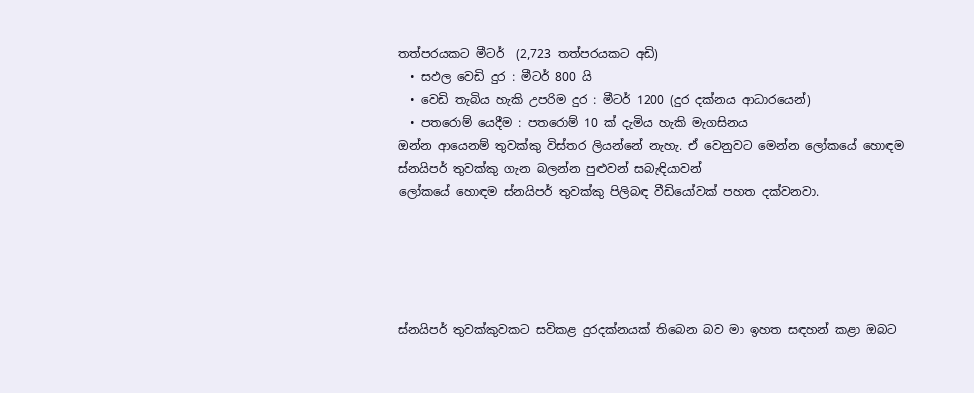තත්පරයකට මීටර්  (2,723 තත්පරයකට අඩි)
  • සඵල වෙඩි දුර : මීටර් 800 යි
  • වෙඩි තැබිය හැකි උපරිම දුර : මීටර් 1200 (දුර දක්නය ආධාරයෙන්)
  • පතරොම් යෙදීම : පතරොම් 10 ක් දැමිය හැකි මැගසිනය
ඔන්න ආයෙනම් තුවක්කු විස්තර ලියන්නේ නැහැ. ඒ වෙනුවට මෙන්න ලෝකයේ හොඳම ස්නයිපර් තුවක්කු ගැන බලන්න පුළුවන් සබැඳියාවන්
ලෝකයේ හොඳම ස්නයිපර් තුවක්කු පිලිබඳ වීඩියෝවක් පහත දක්වනවා.





ස්නයිපර් තුවක්කුවකට සවිකළ දුරදක්නයක් තිබෙන බව මා ඉහත සඳහන් කළා ඔබට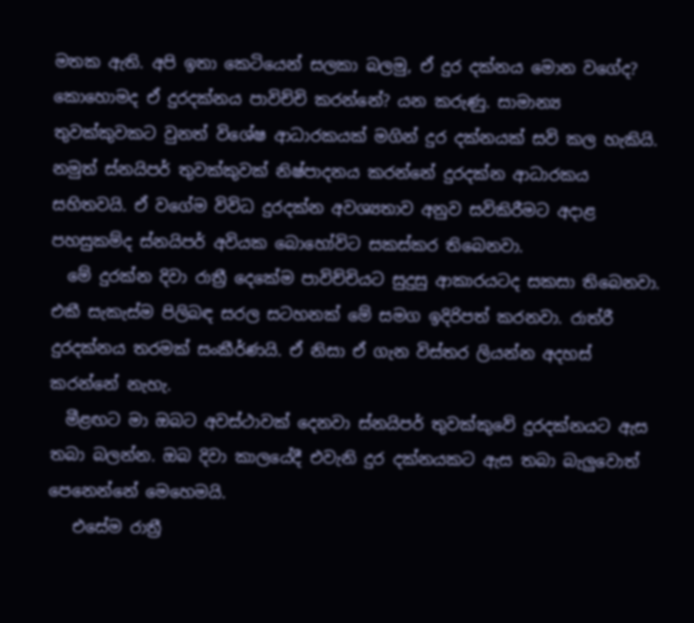මතක ඇති. අපි ඉතා කෙටියෙන් සලකා බලමු, ඒ දුර දක්නය මොන වගේද? කොහොමද ඒ දුරදක්නය පාවිච්චි කරන්නේ? යන කරුණු. සාමාන්‍ය තුවක්කුවකට වුනත් විශේෂ ආධාරකයක් මගින් දුර දක්නයක් සවි කල හැකියි. නමුත් ස්නයිපර් තුවක්කුවක් නිෂ්පාදනය කරන්නේ දුරදක්න ආධාරකය සහිතවයි. ඒ වගේම විවිධ දුරදක්න අවශ්‍යතාව අනුව සවිකිරීමට අදාළ පහසුකම්ද ස්නයිපර් අවියක බොහෝවිට සකස්කර තිබෙනවා.
  මේ දුරක්න දිවා රාත්‍රී දෙකේම පාවිච්චියට සුදුසු ආකාරයටද සකසා තිබෙනවා. එකී සැකැස්ම පිලිබඳ සරල සටහනක් මේ සමග ඉදිරිපත් කරනවා. රාත්රී දුරදක්නය තරමක් සංකීර්ණයි. ඒ නිසා ඒ ගැන විස්තර ලියන්න අදහස් කරන්නේ නැහැ.
  මීළඟට මා ඔබට අවස්ථාවක් දෙනවා ස්නයිපර් තුවක්කුවේ දුරදක්නයට ඇස තබා බලන්න. ඔබ දිවා කාලයේදී එවැනි දුර දක්නයකට ඇස තබා බැලුවොත් පෙනෙන්නේ මෙහෙමයි.
   එසේම රාත්‍රී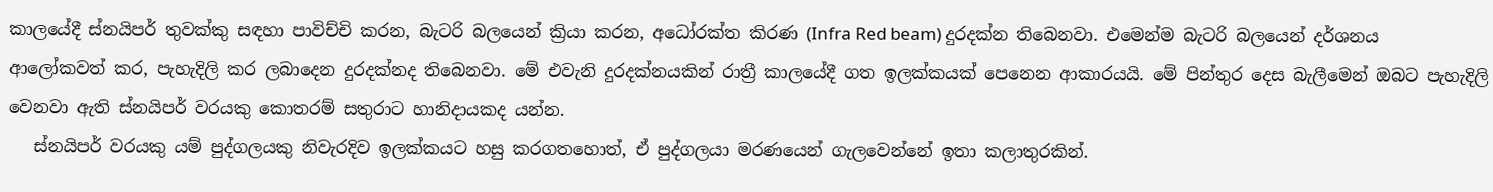කාලයේදී ස්නයිපර් තුවක්කු සඳහා පාවිච්චි කරන, බැටරි බලයෙන් ක්‍රියා කරන, අධෝරක්ත කිරණ (Infra Red beam) දුරදක්න තිබෙනවා. එමෙන්ම බැටරි බලයෙන් දර්ශනය ආලෝකවත් කර, පැහැදිලි කර ලබාදෙන දුරදක්නද තිබෙනවා. මේ එවැනි දුරදක්නයකින් රාත්‍රී කාලයේදී ගත ඉලක්කයක් පෙනෙන ආකාරයයි. මේ පින්තුර දෙස බැලීමෙන් ඔබට පැහැදිලි වෙනවා ඇති ස්නයිපර් වරයකු කොතරම් සතුරාට හානිදායකද යන්න.
   ස්නයිපර් වරයකු යම් පුද්ගලයකු නිවැරදිව ඉලක්කයට හසු කරගතහොත්, ඒ පුද්ගලයා මරණයෙන් ගැලවෙන්නේ ඉතා කලාතුරකින්.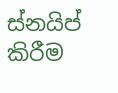ස්නයිප් කිරීම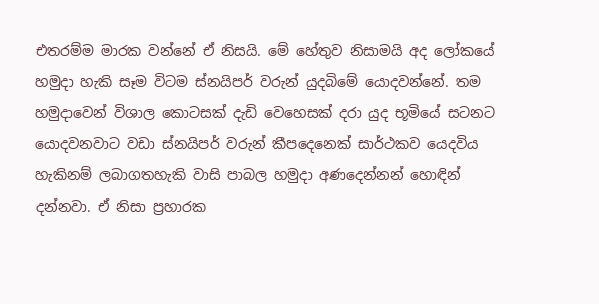එතරම්ම මාරක වන්නේ ඒ නිසයි. මේ හේතුව නිසාමයි අද ලෝකයේ හමුදා හැකි සෑම විටම ස්නයිපර් වරුන් යුදබිමේ යොදවන්නේ. තම හමුදාවෙන් විශාල කොටසක් දැඩි වෙහෙසක් දරා යුද භූමියේ සටනට යොදවනවාට වඩා ස්නයිපර් වරුන් කීපදෙනෙක් සාර්ථකව යෙදවිය හැකිනම් ලබාගතහැකි වාසි පාබල හමුදා අණදෙන්නන් හොඳින් දන්නවා. ඒ නිසා ප්‍රහාරක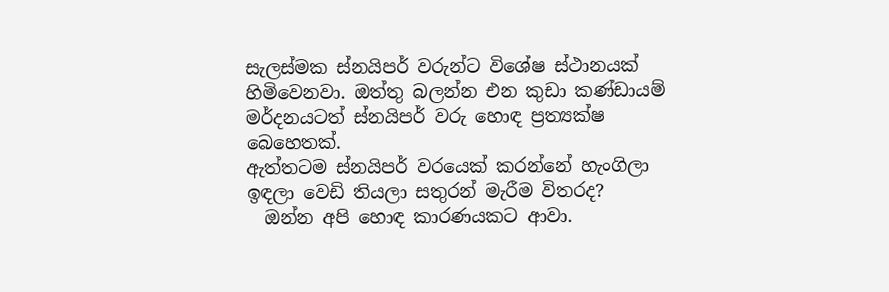සැලස්මක ස්නයිපර් වරුන්ට විශේෂ ස්ථානයක් හිමිවෙනවා. ඔත්තු බලන්න එන කුඩා කණ්ඩායම් මර්දනයටත් ස්නයිපර් වරු හොඳ ප්‍රත්‍යක්ෂ බෙහෙතක්.
ඇත්තටම ස්නයිපර් වරයෙක් කරන්නේ හැංගිලා ඉඳලා වෙඩි තියලා සතුරන් මැරීම විතරද?
  ඔන්න අපි හොඳ කාරණයකට ආවා.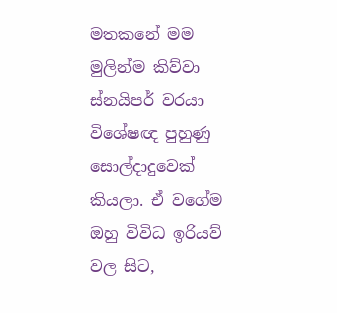මතකනේ මම මුලින්ම කිව්වා ස්නයිපර් වරයා විශේෂඥ පුහුණු සොල්දාදුවෙක් කියලා. ඒ වගේම ඔහු විවිධ ඉරියව් වල සිට,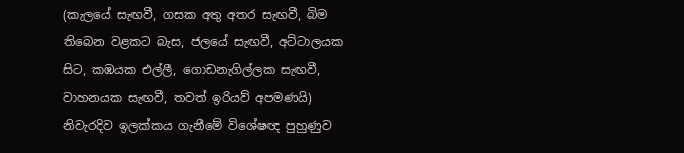(කැලයේ සැඟවී, ගසක අතු අතර සැඟවී, බිම තිබෙන වළකට බැස, ජලයේ සැඟවී, අට්ටාලයක සිට, කඹයක එල්ලී, ගොඩනැගිල්ලක සැඟවී, වාහනයක සැඟවී, තවත් ඉරියව් අපමණයි) නිවැරදිව ඉලක්කය ගැනීමේ විශේෂඥ පුහුණුව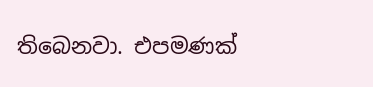තිබෙනවා. එපමණක්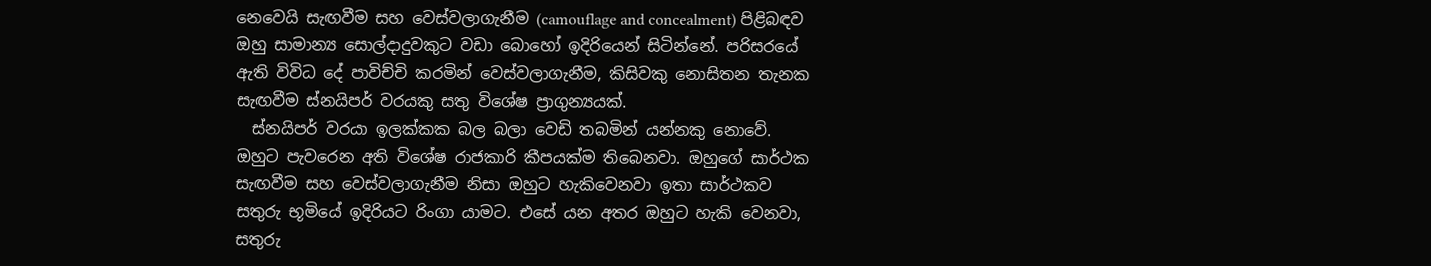නෙවෙයි සැඟවීම සහ වෙස්වලාගැනීම (camouflage and concealment) පිළිබඳව ඔහු සාමාන්‍ය සොල්දාදුවකුට වඩා බොහෝ ඉදිරියෙන් සිටින්නේ. පරිසරයේ ඇති විවිධ දේ පාවිච්චි කරමින් වෙස්වලාගැනීම, කිසිවකු නොසිතන තැනක සැඟවීම ස්නයිපර් වරයකු සතු විශේෂ ප්‍රාගුන්‍යයක්.
  ස්නයිපර් වරයා ඉලක්කක බල බලා වෙඩි තබමින් යන්නකු නොවේ. ඔහුට පැවරෙන අති විශේෂ රාජකාරි කීපයක්ම තිබෙනවා. ඔහුගේ සාර්ථක සැඟවීම සහ වෙස්වලාගැනීම නිසා ඔහුට හැකිවෙනවා ඉතා සාර්ථකව සතුරු භූමියේ ඉදිරියට රිංගා යාමට. එසේ යන අතර ඔහුට හැකි වෙනවා, සතුරු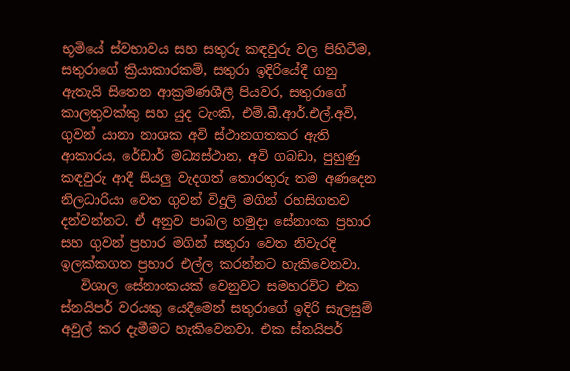භූමියේ ස්වභාවය සහ සතුරු කඳවුරු වල පිහිටීම, සතුරාගේ ක්‍රියාකාරකම්, සතුරා ඉදිරියේදී ගනු ඇතැයි සිතෙන ආක්‍රමණශීලී පියවර, සතුරාගේ කාලතුවක්කු සහ යුද ටැංකි, එම්.බී.ආර්.එල්.අවි, ගුවන් යානා නාශක අවි ස්ථානගතකර ඇති ආකාරය, රේඩාර් මධ්‍යස්ථාන, අවි ගබඩා, පුහුණු කඳවුරු ආදී සියලු වැදගත් තොරතුරු තම අණදෙන නිලධාරියා වෙත ගුවන් විදුලි මගින් රහසිගතව දන්වන්නට. ඒ අනුව පාබල හමුදා සේනාංක ප්‍රහාර සහ ගුවන් ප්‍රහාර මගින් සතුරා වෙත නිවැරදි ඉලක්කගත ප්‍රහාර එල්ල කරන්නට හැකිවෙනවා.
   විශාල සේනාංකයක් වෙනුවට සමහරවිට එක ස්නයිපර් වරයකු යෙදීමෙන් සතුරාගේ ඉදිරි සැලසුම් අවුල් කර දැමීමට හැකිවෙනවා. එක ස්නයිපර්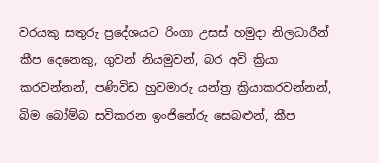වරයකු සතුරු ප්‍රදේශයට රිංගා උසස් හමුදා නිලධාරීන් කීප දෙනෙකු, ගුවන් නියමුවන්, බර අවි ක්‍රියා කරවන්නන්, පණිවිඩ හුවමාරු යන්ත්‍ර ක්‍රියාකරවන්නන්, බිම බෝම්බ සවිකරන ඉංජිනේරු සෙබළුන්, කීප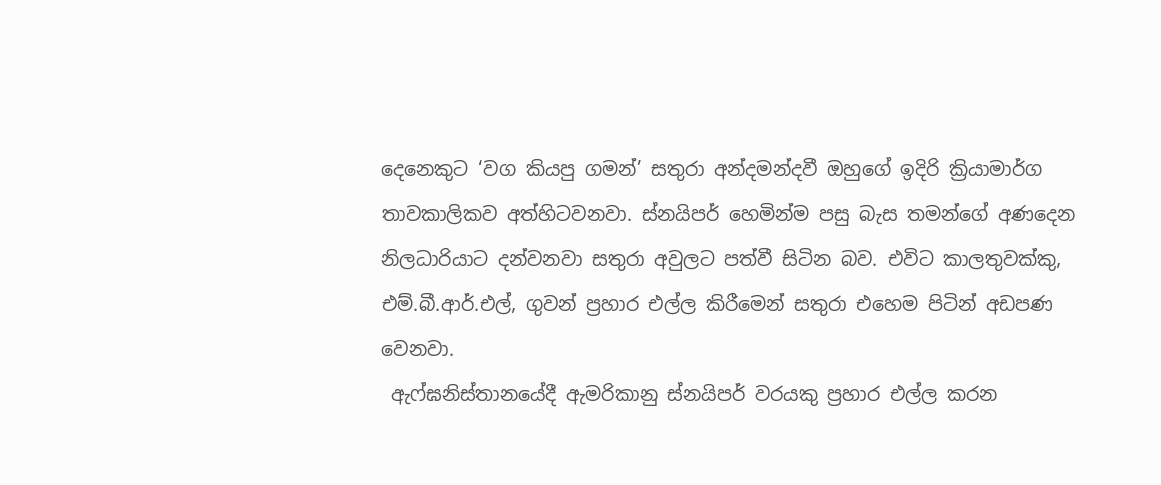දෙනෙකුට ‘වග කියපු ගමන්’ සතුරා අන්දමන්දවී ඔහුගේ ඉදිරි ක්‍රියාමාර්ග තාවකාලිකව අත්හිටවනවා. ස්නයිපර් හෙමින්ම පසු බැස තමන්ගේ අණදෙන නිලධාරියාට දන්වනවා සතුරා අවුලට පත්වී සිටින බව. එවිට කාලතුවක්කු, එම්.බී.ආර්.එල්, ගුවන් ප්‍රහාර එල්ල කිරීමෙන් සතුරා එහෙම පිටින් අඩපණ වෙනවා.
 ඇෆ්ඝනිස්තානයේදී ඇමරිකානු ස්නයිපර් වරයකු ප්‍රහාර එල්ල කරන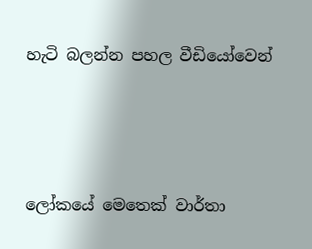හැටි බලන්න පහල වීඩියෝවෙන්




ලෝකයේ මෙතෙක් වාර්තා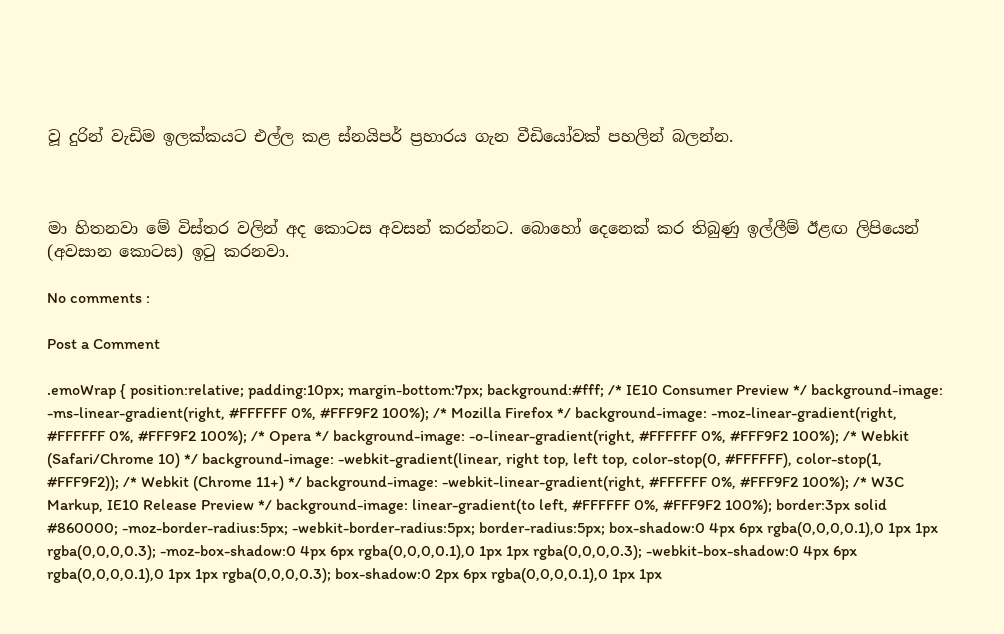වූ දුරින් වැඩිම ඉලක්කයට එල්ල කළ ස්නයිපර් ප්‍රහාරය ගැන වීඩියෝවක් පහලින් බලන්න.



මා හිතනවා මේ විස්තර වලින් අද කොටස අවසන් කරන්නට. බොහෝ දෙනෙක් කර තිබුණු ඉල්ලීම් ඊළඟ ලිපියෙන් (අවසාන කොටස) ඉටු කරනවා.

No comments :

Post a Comment

.emoWrap { position:relative; padding:10px; margin-bottom:7px; background:#fff; /* IE10 Consumer Preview */ background-image: -ms-linear-gradient(right, #FFFFFF 0%, #FFF9F2 100%); /* Mozilla Firefox */ background-image: -moz-linear-gradient(right, #FFFFFF 0%, #FFF9F2 100%); /* Opera */ background-image: -o-linear-gradient(right, #FFFFFF 0%, #FFF9F2 100%); /* Webkit (Safari/Chrome 10) */ background-image: -webkit-gradient(linear, right top, left top, color-stop(0, #FFFFFF), color-stop(1, #FFF9F2)); /* Webkit (Chrome 11+) */ background-image: -webkit-linear-gradient(right, #FFFFFF 0%, #FFF9F2 100%); /* W3C Markup, IE10 Release Preview */ background-image: linear-gradient(to left, #FFFFFF 0%, #FFF9F2 100%); border:3px solid #860000; -moz-border-radius:5px; -webkit-border-radius:5px; border-radius:5px; box-shadow:0 4px 6px rgba(0,0,0,0.1),0 1px 1px rgba(0,0,0,0.3); -moz-box-shadow:0 4px 6px rgba(0,0,0,0.1),0 1px 1px rgba(0,0,0,0.3); -webkit-box-shadow:0 4px 6px rgba(0,0,0,0.1),0 1px 1px rgba(0,0,0,0.3); box-shadow:0 2px 6px rgba(0,0,0,0.1),0 1px 1px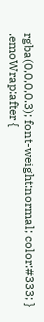rgba(0,0,0,0.3); font-weight:normal; color:#333; } .emoWrap:after {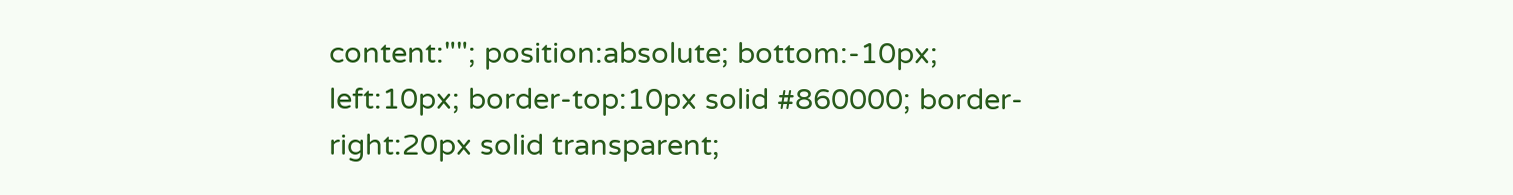content:""; position:absolute; bottom:-10px; left:10px; border-top:10px solid #860000; border-right:20px solid transparent;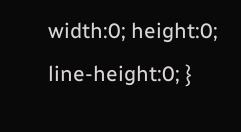width:0; height:0; line-height:0; }